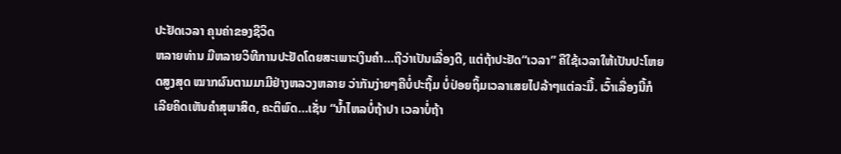ປະຢັດເວລາ ຄຸນຄ່າຂອງຊີວິດ
ຫລາຍທ່ານ ມີຫລາຍວິທີການປະຢັດໂດຍສະເພາະເງິນຄໍາ…ຖືວ່າເປັນເລື່ອງດີ, ແຕ່ຖ້າປະຢັດ“ເວລາ” ຄືໃຊ້ເວລາໃຫ້ເປັນປະໂຫຍດສູງສຸດ ໝາກຜົນຕາມມາມີຢ່າງຫລວງຫລາຍ ວ່າກັນງ່າຍໆຄືບໍ່ປະຖິ້ມ ບໍ່ປ່ອຍຖິ້ມເວລາເສຍໄປລ້າໆແຕ່ລະມື້. ເວົ້າເລື່ອງນີ້ກໍເລີຍຄິດເຫັນຄໍາສຸພາສິດ, ຄະຕິພົດ…ເຊັ່ນ “ນໍ້າໄຫລບໍ່ຖ້າປາ ເວລາບໍ່ຖ້າ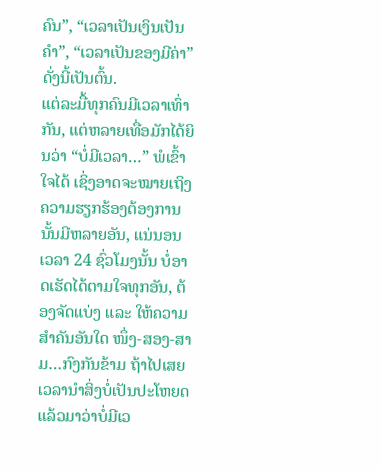ຄົນ”, “ເວລາເປັນເງິນເປັນຄໍາ”, “ເວລາເປັນຂອງມີຄ່າ” ດັ່ງນີ້ເປັນຕົ້ນ.
ແຕ່ລະມື້ທຸກຄົນມີເວລາເທົ່າກັນ, ແຕ່ຫລາຍເທື່ອມັກໄດ້ຍິນວ່າ “ບໍ່ມີເວລາ…” ພໍເຂົ້າໃຈໄດ້ ເຊິ່ງອາດຈະໝາຍເຖິງຄວາມຮຽກຮ້ອງຕ້ອງການນັ້ນມີຫລາຍອັນ, ແນ່ນອນ ເວລາ 24 ຊົ່ວໂມງນັ້ນ ບໍ່ອາດເຮັດໄດ້ຕາມໃຈທຸກອັນ, ຕ້ອງຈັດແບ່ງ ແລະ ໃຫ້ຄວາມສຳຄັນອັນໃດ ໜຶ່ງ-ສອງ-ສາມ…ກົງກັນຂ້າມ ຖ້າໄປເສຍເວລານໍາສິ່ງບໍ່ເປັນປະໂຫຍດແລ້ວມາວ່າບໍ່ມີເວ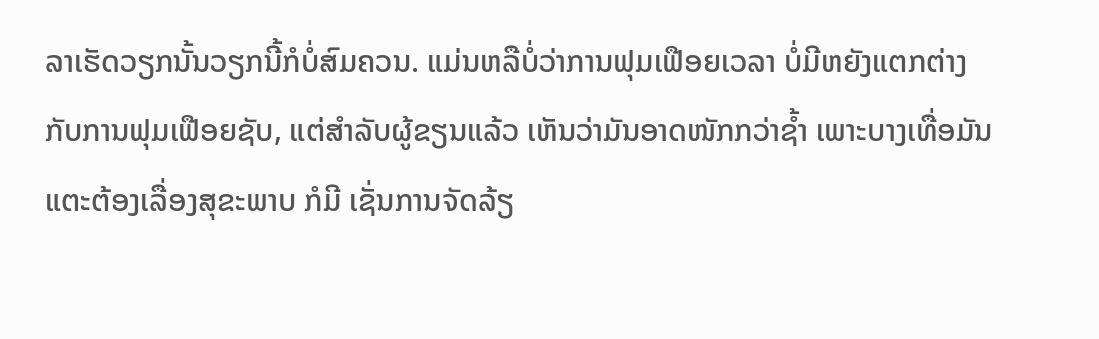ລາເຮັດວຽກນັ້ນວຽກນີ້ກໍບໍ່ສົມຄວນ. ແມ່ນຫລືບໍ່ວ່າການຟຸມເຟືອຍເວລາ ບໍ່ມີຫຍັງແຕກຕ່າງກັບການຟຸມເຟືອຍຊັບ, ແຕ່ສຳລັບຜູ້ຂຽນແລ້ວ ເຫັນວ່າມັນອາດໜັກກວ່າຊໍ້າ ເພາະບາງເທື່ອມັນແຕະຕ້ອງເລື່ອງສຸຂະພາບ ກໍມີ ເຊັ່ນການຈັດລ້ຽ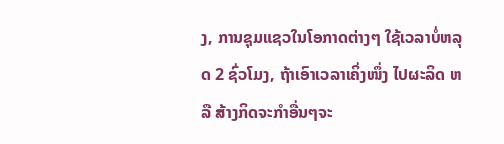ງ, ການຊຸມແຊວໃນໂອກາດຕ່າງໆ ໃຊ້ເວລາບໍ່ຫລຸດ 2 ຊົ່ວໂມງ, ຖ້າເອົາເວລາເຄິ່ງໜຶ່ງ ໄປຜະລິດ ຫລື ສ້າງກິດຈະກໍາອື່ນໆຈະ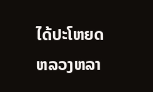ໄດ້ປະໂຫຍດຫລວງຫລາ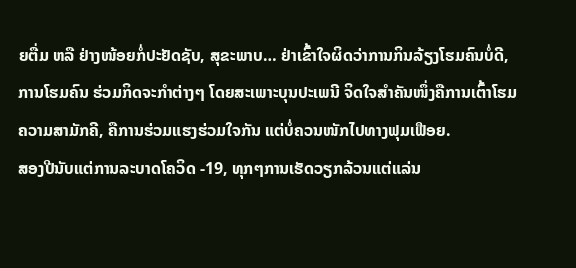ຍຕື່ມ ຫລື ຢ່າງໜ້ອຍກໍ່ປະຢັດຊັບ, ສຸຂະພາບ… ຢ່າເຂົ້າໃຈຜິດວ່າການກິນລ້ຽງໂຮມຄົນບໍ່ດີ, ການໂຮມຄົນ ຮ່ວມກິດຈະກໍາຕ່າງໆ ໂດຍສະເພາະບຸນປະເພນີ ຈິດໃຈສໍາຄັນໜຶ່ງຄືການເຕົ້າໂຮມຄວາມສາມັກຄີ, ຄືການຮ່ວມແຮງຮ່ວມໃຈກັນ ແຕ່ບໍ່ຄວນໜັກໄປທາງຟຸມເຟືອຍ.
ສອງປີນັບແຕ່ການລະບາດໂຄວິດ -19, ທຸກໆການເຮັດວຽກລ້ວນແຕ່ແລ່ນ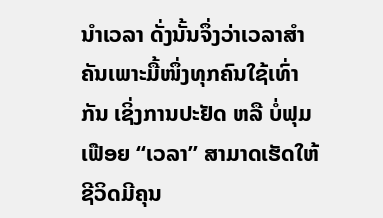ນໍາເວລາ ດັ່ງນັ້ນຈຶ່ງວ່າເວລາສໍາຄັນເພາະມື້ໜຶ່ງທຸກຄົນໃຊ້ເທົ່າກັນ ເຊິ່ງການປະຢັດ ຫລື ບໍ່ຟຸມເຟືອຍ “ເວລາ” ສາມາດເຮັດໃຫ້ຊີວິດມີຄຸນ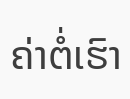ຄ່າຕໍ່ເຮົາ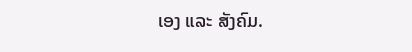ເອງ ແລະ ສັງຄົມ.